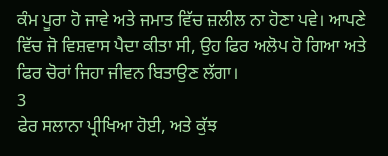ਕੰਮ ਪੂਰਾ ਹੋ ਜਾਵੇ ਅਤੇ ਜਮਾਤ ਵਿੱਚ ਜ਼ਲੀਲ ਨਾ ਹੋਣਾ ਪਵੇ। ਆਪਣੇ ਵਿੱਚ ਜੋ ਵਿਸ਼ਵਾਸ ਪੈਦਾ ਕੀਤਾ ਸੀ, ਉਹ ਫਿਰ ਅਲੋਪ ਹੋ ਗਿਆ ਅਤੇ ਫਿਰ ਚੋਰਾਂ ਜਿਹਾ ਜੀਵਨ ਬਿਤਾਉਣ ਲੱਗਾ।
3
ਫੇਰ ਸਲਾਨਾ ਪ੍ਰੀਖਿਆ ਹੋਈ, ਅਤੇ ਕੁੱਝ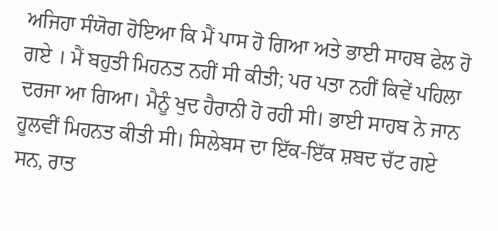ਅਜਿਹਾ ਸੰਯੋਗ ਹੋਇਆ ਕਿ ਮੈਂ ਪਾਸ ਹੋ ਗਿਆ ਅਤੇ ਭਾਈ ਸਾਹਬ ਫੇਲ ਹੋ ਗਏ । ਮੈਂ ਬਹੁਤੀ ਮਿਹਨਤ ਨਹੀਂ ਸੀ ਕੀਤੀ; ਪਰ ਪਤਾ ਨਹੀਂ ਕਿਵੇਂ ਪਹਿਲਾ ਦਰਜਾ ਆ ਗਿਆ। ਮੈਨੂੰ ਖੁਦ ਹੈਰਾਨੀ ਹੋ ਰਹੀ ਸੀ। ਭਾਈ ਸਾਹਬ ਨੇ ਜਾਨ ਹੂਲਵੀਂ ਮਿਹਨਤ ਕੀਤੀ ਸੀ। ਸਿਲੇਬਸ ਦਾ ਇੱਕ-ਇੱਕ ਸ਼ਬਦ ਚੱਟ ਗਏ ਸਨ, ਰਾਤ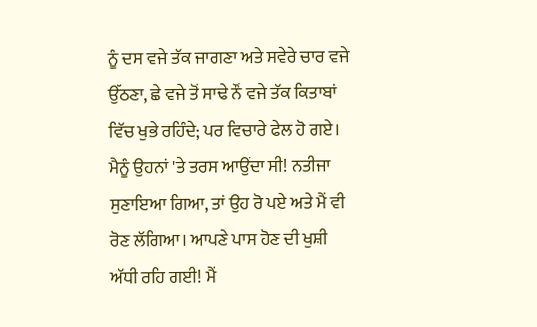ਨੂੰ ਦਸ ਵਜੇ ਤੱਕ ਜਾਗਣਾ ਅਤੇ ਸਵੇਰੇ ਚਾਰ ਵਜੇ ਉੱਠਣਾ, ਛੇ ਵਜੇ ਤੋਂ ਸਾਢੇ ਨੌਂ ਵਜੇ ਤੱਕ ਕਿਤਾਬਾਂ ਵਿੱਚ ਖੁਭੇ ਰਹਿੰਦੇ; ਪਰ ਵਿਚਾਰੇ ਫੇਲ ਹੋ ਗਏ। ਮੈਨੂੰ ਉਹਨਾਂ 'ਤੇ ਤਰਸ ਆਉਂਦਾ ਸੀ! ਨਤੀਜਾ ਸੁਣਾਇਆ ਗਿਆ, ਤਾਂ ਉਹ ਰੋ ਪਏ ਅਤੇ ਮੈਂ ਵੀ ਰੋਣ ਲੱਗਿਆ। ਆਪਣੇ ਪਾਸ ਹੋਣ ਦੀ ਖੁਸ਼ੀ ਅੱਧੀ ਰਹਿ ਗਈ! ਮੈਂ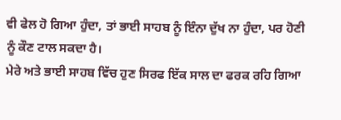ਵੀ ਫੇਲ ਹੋ ਗਿਆ ਹੁੰਦਾ, ਤਾਂ ਭਾਈ ਸਾਹਬ ਨੂੰ ਇੰਨਾ ਦੁੱਖ ਨਾ ਹੁੰਦਾ, ਪਰ ਹੋਣੀ ਨੂੰ ਕੌਣ ਟਾਲ ਸਕਦਾ ਹੈ।
ਮੇਰੇ ਅਤੇ ਭਾਈ ਸਾਹਬ ਵਿੱਚ ਹੁਣ ਸਿਰਫ ਇੱਕ ਸਾਲ ਦਾ ਫਰਕ ਰਹਿ ਗਿਆ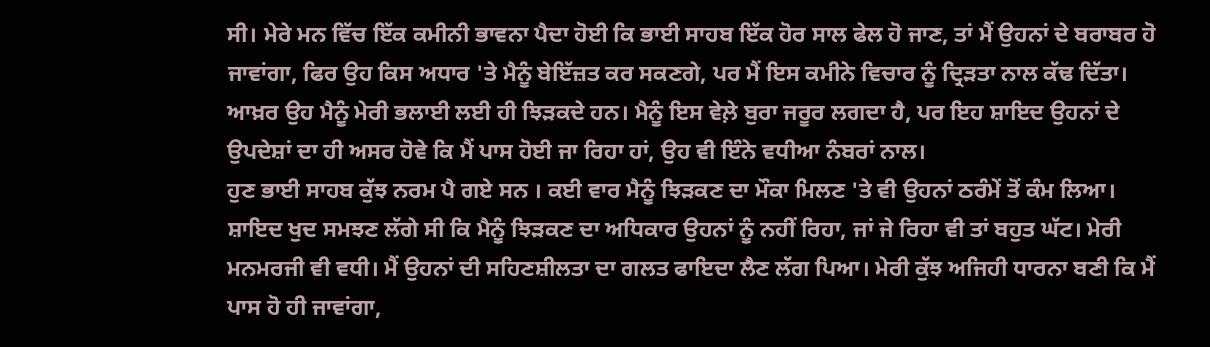ਸੀ। ਮੇਰੇ ਮਨ ਵਿੱਚ ਇੱਕ ਕਮੀਨੀ ਭਾਵਨਾ ਪੈਦਾ ਹੋਈ ਕਿ ਭਾਈ ਸਾਹਬ ਇੱਕ ਹੋਰ ਸਾਲ ਫੇਲ ਹੋ ਜਾਣ, ਤਾਂ ਮੈਂ ਉਹਨਾਂ ਦੇ ਬਰਾਬਰ ਹੋ ਜਾਵਾਂਗਾ, ਫਿਰ ਉਹ ਕਿਸ ਅਧਾਰ 'ਤੇ ਮੈਨੂੰ ਬੇਇੱਜ਼ਤ ਕਰ ਸਕਣਗੇ, ਪਰ ਮੈਂ ਇਸ ਕਮੀਨੇ ਵਿਚਾਰ ਨੂੰ ਦ੍ਰਿੜਤਾ ਨਾਲ ਕੱਢ ਦਿੱਤਾ। ਆਖ਼ਰ ਉਹ ਮੈਨੂੰ ਮੇਰੀ ਭਲਾਈ ਲਈ ਹੀ ਝਿੜਕਦੇ ਹਨ। ਮੈਨੂੰ ਇਸ ਵੇਲ਼ੇ ਬੁਰਾ ਜਰੂਰ ਲਗਦਾ ਹੈ, ਪਰ ਇਹ ਸ਼ਾਇਦ ਉਹਨਾਂ ਦੇ ਉਪਦੇਸ਼ਾਂ ਦਾ ਹੀ ਅਸਰ ਹੋਵੇ ਕਿ ਮੈਂ ਪਾਸ ਹੋਈ ਜਾ ਰਿਹਾ ਹਾਂ, ਉਹ ਵੀ ਇੰਨੇ ਵਧੀਆ ਨੰਬਰਾਂ ਨਾਲ।
ਹੁਣ ਭਾਈ ਸਾਹਬ ਕੁੱਝ ਨਰਮ ਪੈ ਗਏ ਸਨ । ਕਈ ਵਾਰ ਮੈਨੂੰ ਝਿੜਕਣ ਦਾ ਮੌਕਾ ਮਿਲਣ 'ਤੇ ਵੀ ਉਹਨਾਂ ਠਰੰਮੇਂ ਤੋਂ ਕੰਮ ਲਿਆ। ਸ਼ਾਇਦ ਖੁਦ ਸਮਝਣ ਲੱਗੇ ਸੀ ਕਿ ਮੈਨੂੰ ਝਿੜਕਣ ਦਾ ਅਧਿਕਾਰ ਉਹਨਾਂ ਨੂੰ ਨਹੀਂ ਰਿਹਾ, ਜਾਂ ਜੇ ਰਿਹਾ ਵੀ ਤਾਂ ਬਹੁਤ ਘੱਟ। ਮੇਰੀ ਮਨਮਰਜੀ ਵੀ ਵਧੀ। ਮੈਂ ਉਹਨਾਂ ਦੀ ਸਹਿਣਸ਼ੀਲਤਾ ਦਾ ਗਲਤ ਫਾਇਦਾ ਲੈਣ ਲੱਗ ਪਿਆ। ਮੇਰੀ ਕੁੱਝ ਅਜਿਹੀ ਧਾਰਨਾ ਬਣੀ ਕਿ ਮੈਂ ਪਾਸ ਹੋ ਹੀ ਜਾਵਾਂਗਾ,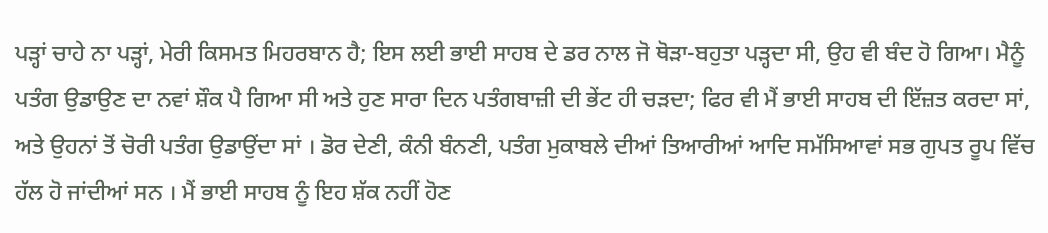ਪੜ੍ਹਾਂ ਚਾਹੇ ਨਾ ਪੜ੍ਹਾਂ, ਮੇਰੀ ਕਿਸਮਤ ਮਿਹਰਬਾਨ ਹੈ; ਇਸ ਲਈ ਭਾਈ ਸਾਹਬ ਦੇ ਡਰ ਨਾਲ ਜੋ ਥੋੜਾ-ਬਹੁਤਾ ਪੜ੍ਹਦਾ ਸੀ, ਉਹ ਵੀ ਬੰਦ ਹੋ ਗਿਆ। ਮੈਨੂੰ ਪਤੰਗ ਉਡਾਉਣ ਦਾ ਨਵਾਂ ਸ਼ੌਕ ਪੈ ਗਿਆ ਸੀ ਅਤੇ ਹੁਣ ਸਾਰਾ ਦਿਨ ਪਤੰਗਬਾਜ਼ੀ ਦੀ ਭੇਂਟ ਹੀ ਚੜਦਾ; ਫਿਰ ਵੀ ਮੈਂ ਭਾਈ ਸਾਹਬ ਦੀ ਇੱਜ਼ਤ ਕਰਦਾ ਸਾਂ, ਅਤੇ ਉਹਨਾਂ ਤੋਂ ਚੋਰੀ ਪਤੰਗ ਉਡਾਉਂਦਾ ਸਾਂ । ਡੋਰ ਦੇਣੀ, ਕੰਨੀ ਬੰਨਣੀ, ਪਤੰਗ ਮੁਕਾਬਲੇ ਦੀਆਂ ਤਿਆਰੀਆਂ ਆਦਿ ਸਮੱਸਿਆਵਾਂ ਸਭ ਗੁਪਤ ਰੂਪ ਵਿੱਚ ਹੱਲ ਹੋ ਜਾਂਦੀਆਂ ਸਨ । ਮੈਂ ਭਾਈ ਸਾਹਬ ਨੂੰ ਇਹ ਸ਼ੱਕ ਨਹੀਂ ਹੋਣ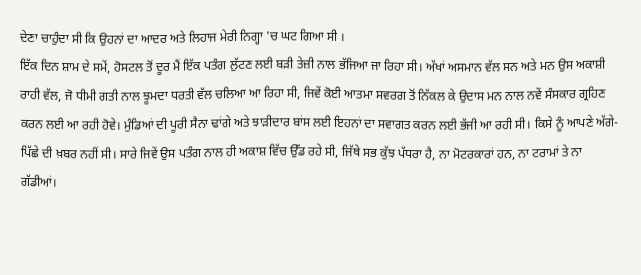ਦੇਣਾ ਚਾਹੁੰਦਾ ਸੀ ਕਿ ਉਹਨਾਂ ਦਾ ਆਦਰ ਅਤੇ ਲਿਹਾਜ ਮੇਰੀ ਨਿਗ੍ਹਾ 'ਚ ਘਟ ਗਿਆ ਸੀ ।
ਇੱਕ ਦਿਨ ਸ਼ਾਮ ਦੇ ਸਮੇਂ, ਹੋਸਟਲ ਤੋਂ ਦੂਰ ਮੈਂ ਇੱਕ ਪਤੰਗ ਲੁੱਟਣ ਲਈ ਬੜੀ ਤੇਜ਼ੀ ਨਾਲ ਭੱਜਿਆ ਜਾ ਰਿਹਾ ਸੀ। ਅੱਖਾਂ ਅਸਮਾਨ ਵੱਲ ਸਨ ਅਤੇ ਮਨ ਉਸ ਅਕਾਸ਼ੀ ਰਾਹੀ ਵੱਲ, ਜੋ ਧੀਮੀ ਗਤੀ ਨਾਲ ਝੂਮਦਾ ਧਰਤੀ ਵੱਲ ਚਲਿਆ ਆ ਰਿਹਾ ਸੀ, ਜਿਵੇਂ ਕੋਈ ਆਤਮਾ ਸਵਰਗ ਤੋਂ ਨਿੱਕਲ ਕੇ ਉਦਾਸ ਮਨ ਨਾਲ ਨਵੇਂ ਸੰਸਕਾਰ ਗ੍ਰਹਿਣ ਕਰਨ ਲਈ ਆ ਰਹੀ ਹੋਵੇ। ਮੁੰਡਿਆਂ ਦੀ ਪੂਰੀ ਸੈਨਾ ਢਾਂਗੇ ਅਤੇ ਝਾੜੀਦਾਰ ਬਾਂਸ ਲਈ ਇਹਨਾਂ ਦਾ ਸਵਾਗਤ ਕਰਨ ਲਈ ਭੱਜੀ ਆ ਰਹੀ ਸੀ। ਕਿਸੇ ਨੂੰ ਆਪਣੇ ਅੱਗੇ-ਪਿੱਛੇ ਦੀ ਖ਼ਬਰ ਨਹੀਂ ਸੀ। ਸਾਰੇ ਜਿਵੇਂ ਉਸ ਪਤੰਗ ਨਾਲ ਹੀ ਅਕਾਸ਼ ਵਿੱਚ ਉੱਡ ਰਹੇ ਸੀ, ਜਿੱਥੇ ਸਭ ਕੁੱਝ ਪੱਧਰਾ ਹੈ, ਨਾ ਮੋਟਰਕਾਰਾਂ ਹਨ, ਨਾ ਟਰਾਮਾਂ ਤੇ ਨਾ ਗੱਡੀਆਂ।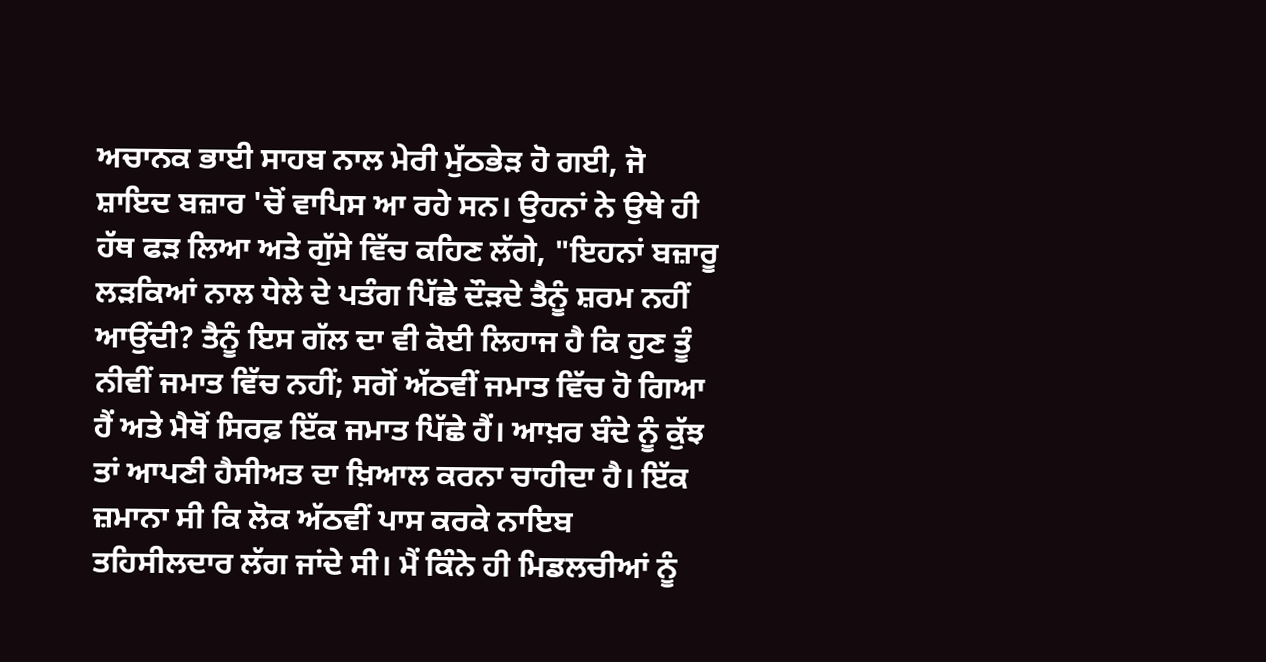ਅਚਾਨਕ ਭਾਈ ਸਾਹਬ ਨਾਲ ਮੇਰੀ ਮੁੱਠਭੇੜ ਹੋ ਗਈ, ਜੋ ਸ਼ਾਇਦ ਬਜ਼ਾਰ 'ਚੋਂ ਵਾਪਿਸ ਆ ਰਹੇ ਸਨ। ਉਹਨਾਂ ਨੇ ਉਥੇ ਹੀ ਹੱਥ ਫੜ ਲਿਆ ਅਤੇ ਗੁੱਸੇ ਵਿੱਚ ਕਹਿਣ ਲੱਗੇ, "ਇਹਨਾਂ ਬਜ਼ਾਰੂ ਲੜਕਿਆਂ ਨਾਲ ਧੇਲੇ ਦੇ ਪਤੰਗ ਪਿੱਛੇ ਦੌੜਦੇ ਤੈਨੂੰ ਸ਼ਰਮ ਨਹੀਂ ਆਉਂਦੀ? ਤੈਨੂੰ ਇਸ ਗੱਲ ਦਾ ਵੀ ਕੋਈ ਲਿਹਾਜ ਹੈ ਕਿ ਹੁਣ ਤੂੰ ਨੀਵੀਂ ਜਮਾਤ ਵਿੱਚ ਨਹੀਂ; ਸਗੋਂ ਅੱਠਵੀਂ ਜਮਾਤ ਵਿੱਚ ਹੋ ਗਿਆ ਹੈਂ ਅਤੇ ਮੈਥੋਂ ਸਿਰਫ਼ ਇੱਕ ਜਮਾਤ ਪਿੱਛੇ ਹੈਂ। ਆਖ਼ਰ ਬੰਦੇ ਨੂੰ ਕੁੱਝ ਤਾਂ ਆਪਣੀ ਹੈਸੀਅਤ ਦਾ ਖ਼ਿਆਲ ਕਰਨਾ ਚਾਹੀਦਾ ਹੈ। ਇੱਕ ਜ਼ਮਾਨਾ ਸੀ ਕਿ ਲੋਕ ਅੱਠਵੀਂ ਪਾਸ ਕਰਕੇ ਨਾਇਬ ਤਹਿਸੀਲਦਾਰ ਲੱਗ ਜਾਂਦੇ ਸੀ। ਮੈਂ ਕਿੰਨੇ ਹੀ ਮਿਡਲਚੀਆਂ ਨੂੰ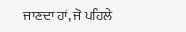ਜਾਣਦਾ ਹਾਂ, ਜੋ ਪਹਿਲੇ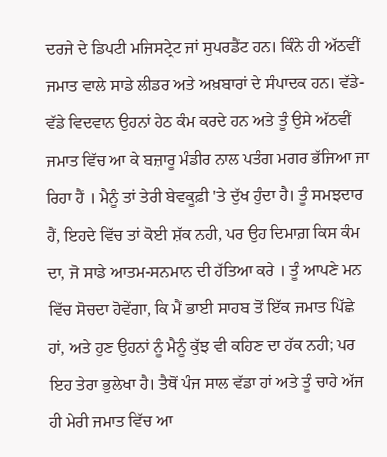ਦਰਜੇ ਦੇ ਡਿਪਟੀ ਮਜਿਸਟ੍ਰੇਟ ਜਾਂ ਸੁਪਰਡੈਂਟ ਹਨ। ਕਿੰਨੇ ਹੀ ਅੱਠਵੀਂ ਜਮਾਤ ਵਾਲੇ ਸਾਡੇ ਲੀਡਰ ਅਤੇ ਅਖ਼ਬਾਰਾਂ ਦੇ ਸੰਪਾਦਕ ਹਨ। ਵੱਡੇ-ਵੱਡੇ ਵਿਦਵਾਨ ਉਹਨਾਂ ਹੇਠ ਕੰਮ ਕਰਦੇ ਹਨ ਅਤੇ ਤੂੰ ਉਸੇ ਅੱਠਵੀਂ ਜਮਾਤ ਵਿੱਚ ਆ ਕੇ ਬਜ਼ਾਰੂ ਮੰਡੀਰ ਨਾਲ ਪਤੰਗ ਮਗਰ ਭੱਜਿਆ ਜਾ ਰਿਹਾ ਹੈਂ । ਮੈਨੂੰ ਤਾਂ ਤੇਰੀ ਬੇਵਕੂਫ਼ੀ 'ਤੇ ਦੁੱਖ ਹੁੰਦਾ ਹੈ। ਤੂੰ ਸਮਝਦਾਰ ਹੈਂ, ਇਹਦੇ ਵਿੱਚ ਤਾਂ ਕੋਈ ਸ਼ੱਕ ਨਹੀ, ਪਰ ਉਹ ਦਿਮਾਗ਼ ਕਿਸ ਕੰਮ ਦਾ, ਜੋ ਸਾਡੇ ਆਤਮ-ਸਨਮਾਨ ਦੀ ਹੱਤਿਆ ਕਰੇ । ਤੂੰ ਆਪਣੇ ਮਨ ਵਿੱਚ ਸੋਚਦਾ ਹੋਵੇਂਗਾ, ਕਿ ਮੈਂ ਭਾਈ ਸਾਹਬ ਤੋਂ ਇੱਕ ਜਮਾਤ ਪਿੱਛੇ ਹਾਂ, ਅਤੇ ਹੁਣ ਉਹਨਾਂ ਨੂੰ ਮੈਨੂੰ ਕੁੱਝ ਵੀ ਕਹਿਣ ਦਾ ਹੱਕ ਨਹੀ; ਪਰ ਇਹ ਤੇਰਾ ਭੁਲੇਖਾ ਹੈ। ਤੈਥੋਂ ਪੰਜ ਸਾਲ ਵੱਡਾ ਹਾਂ ਅਤੇ ਤੂੰ ਚਾਹੇ ਅੱਜ ਹੀ ਮੇਰੀ ਜਮਾਤ ਵਿੱਚ ਆ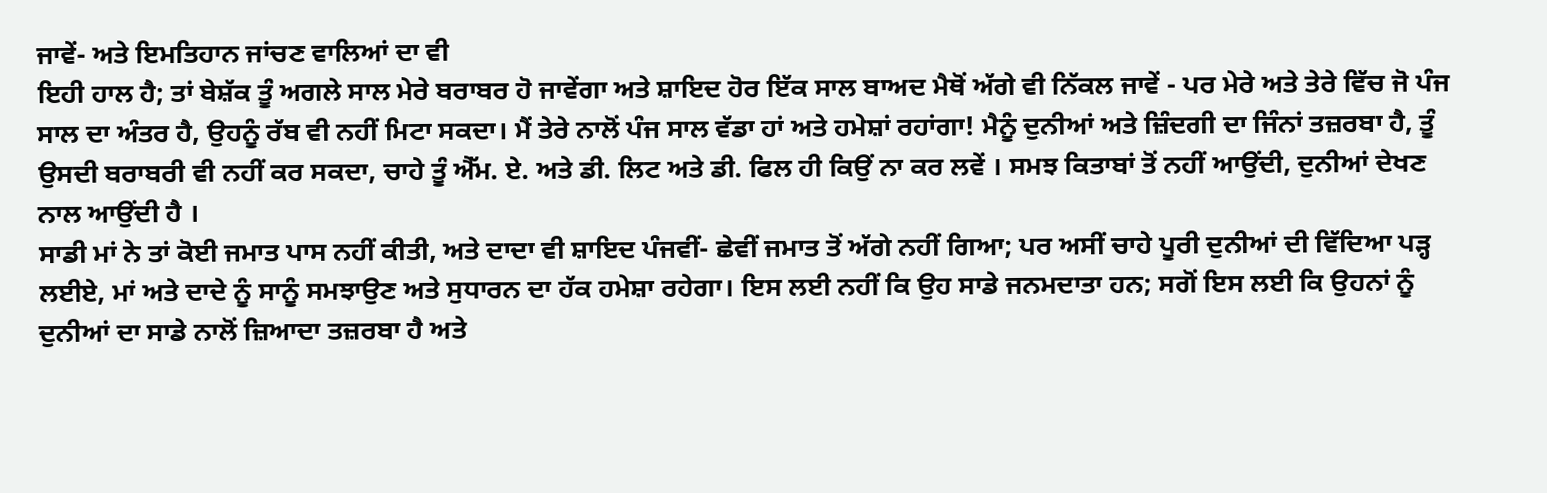ਜਾਵੇਂ- ਅਤੇ ਇਮਤਿਹਾਨ ਜਾਂਚਣ ਵਾਲਿਆਂ ਦਾ ਵੀ
ਇਹੀ ਹਾਲ ਹੈ; ਤਾਂ ਬੇਸ਼ੱਕ ਤੂੰ ਅਗਲੇ ਸਾਲ ਮੇਰੇ ਬਰਾਬਰ ਹੋ ਜਾਵੇਂਗਾ ਅਤੇ ਸ਼ਾਇਦ ਹੋਰ ਇੱਕ ਸਾਲ ਬਾਅਦ ਮੈਥੋਂ ਅੱਗੇ ਵੀ ਨਿੱਕਲ ਜਾਵੇਂ - ਪਰ ਮੇਰੇ ਅਤੇ ਤੇਰੇ ਵਿੱਚ ਜੋ ਪੰਜ ਸਾਲ ਦਾ ਅੰਤਰ ਹੈ, ਉਹਨੂੰ ਰੱਬ ਵੀ ਨਹੀਂ ਮਿਟਾ ਸਕਦਾ। ਮੈਂ ਤੇਰੇ ਨਾਲੋਂ ਪੰਜ ਸਾਲ ਵੱਡਾ ਹਾਂ ਅਤੇ ਹਮੇਸ਼ਾਂ ਰਹਾਂਗਾ! ਮੈਨੂੰ ਦੁਨੀਆਂ ਅਤੇ ਜ਼ਿੰਦਗੀ ਦਾ ਜਿੰਨਾਂ ਤਜ਼ਰਬਾ ਹੈ, ਤੂੰ ਉਸਦੀ ਬਰਾਬਰੀ ਵੀ ਨਹੀਂ ਕਰ ਸਕਦਾ, ਚਾਹੇ ਤੂੰ ਐੱਮ. ਏ. ਅਤੇ ਡੀ. ਲਿਟ ਅਤੇ ਡੀ. ਫਿਲ ਹੀ ਕਿਉਂ ਨਾ ਕਰ ਲਵੇਂ । ਸਮਝ ਕਿਤਾਬਾਂ ਤੋਂ ਨਹੀਂ ਆਉਂਦੀ, ਦੁਨੀਆਂ ਦੇਖਣ ਨਾਲ ਆਉਂਦੀ ਹੈ ।
ਸਾਡੀ ਮਾਂ ਨੇ ਤਾਂ ਕੋਈ ਜਮਾਤ ਪਾਸ ਨਹੀਂ ਕੀਤੀ, ਅਤੇ ਦਾਦਾ ਵੀ ਸ਼ਾਇਦ ਪੰਜਵੀਂ- ਛੇਵੀਂ ਜਮਾਤ ਤੋਂ ਅੱਗੇ ਨਹੀਂ ਗਿਆ; ਪਰ ਅਸੀਂ ਚਾਹੇ ਪੂਰੀ ਦੁਨੀਆਂ ਦੀ ਵਿੱਦਿਆ ਪੜ੍ਹ ਲਈਏ, ਮਾਂ ਅਤੇ ਦਾਦੇ ਨੂੰ ਸਾਨੂੰ ਸਮਝਾਉਣ ਅਤੇ ਸੁਧਾਰਨ ਦਾ ਹੱਕ ਹਮੇਸ਼ਾ ਰਹੇਗਾ। ਇਸ ਲਈ ਨਹੀਂ ਕਿ ਉਹ ਸਾਡੇ ਜਨਮਦਾਤਾ ਹਨ; ਸਗੋਂ ਇਸ ਲਈ ਕਿ ਉਹਨਾਂ ਨੂੰ ਦੁਨੀਆਂ ਦਾ ਸਾਡੇ ਨਾਲੋਂ ਜ਼ਿਆਦਾ ਤਜ਼ਰਬਾ ਹੈ ਅਤੇ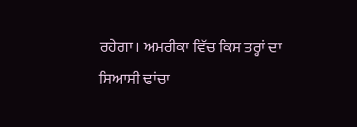ਰਹੇਗਾ। ਅਮਰੀਕਾ ਵਿੱਚ ਕਿਸ ਤਰ੍ਹਾਂ ਦਾ ਸਿਆਸੀ ਢਾਂਚਾ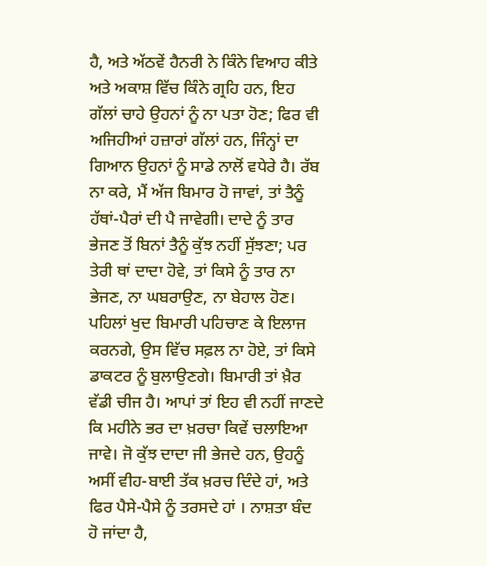ਹੈ, ਅਤੇ ਅੱਠਵੇਂ ਹੈਨਰੀ ਨੇ ਕਿੰਨੇ ਵਿਆਹ ਕੀਤੇ ਅਤੇ ਅਕਾਸ਼ ਵਿੱਚ ਕਿੰਨੇ ਗ੍ਰਹਿ ਹਨ, ਇਹ ਗੱਲਾਂ ਚਾਹੇ ਉਹਨਾਂ ਨੂੰ ਨਾ ਪਤਾ ਹੋਣ; ਫਿਰ ਵੀ ਅਜਿਹੀਆਂ ਹਜ਼ਾਰਾਂ ਗੱਲਾਂ ਹਨ, ਜਿੰਨ੍ਹਾਂ ਦਾ ਗਿਆਨ ਉਹਨਾਂ ਨੂੰ ਸਾਡੇ ਨਾਲੋਂ ਵਧੇਰੇ ਹੈ। ਰੱਬ ਨਾ ਕਰੇ, ਮੈਂ ਅੱਜ ਬਿਮਾਰ ਹੋ ਜਾਵਾਂ, ਤਾਂ ਤੈਨੂੰ ਹੱਥਾਂ-ਪੈਰਾਂ ਦੀ ਪੈ ਜਾਵੇਗੀ। ਦਾਦੇ ਨੂੰ ਤਾਰ ਭੇਜਣ ਤੋਂ ਬਿਨਾਂ ਤੈਨੂੰ ਕੁੱਝ ਨਹੀਂ ਸੁੱਝਣਾ; ਪਰ ਤੇਰੀ ਥਾਂ ਦਾਦਾ ਹੋਵੇ, ਤਾਂ ਕਿਸੇ ਨੂੰ ਤਾਰ ਨਾ ਭੇਜਣ, ਨਾ ਘਬਰਾਉਣ, ਨਾ ਬੇਹਾਲ ਹੋਣ। ਪਹਿਲਾਂ ਖੁਦ ਬਿਮਾਰੀ ਪਹਿਚਾਣ ਕੇ ਇਲਾਜ ਕਰਨਗੇ, ਉਸ ਵਿੱਚ ਸਫ਼ਲ ਨਾ ਹੋਏ, ਤਾਂ ਕਿਸੇ ਡਾਕਟਰ ਨੂੰ ਬੁਲਾਉਣਗੇ। ਬਿਮਾਰੀ ਤਾਂ ਖ਼ੈਰ ਵੱਡੀ ਚੀਜ ਹੈ। ਆਪਾਂ ਤਾਂ ਇਹ ਵੀ ਨਹੀਂ ਜਾਣਦੇ ਕਿ ਮਹੀਨੇ ਭਰ ਦਾ ਖ਼ਰਚਾ ਕਿਵੇਂ ਚਲਾਇਆ ਜਾਵੇ। ਜੋ ਕੁੱਝ ਦਾਦਾ ਜੀ ਭੇਜਦੇ ਹਨ, ਉਹਨੂੰ ਅਸੀਂ ਵੀਹ-ਬਾਈ ਤੱਕ ਖ਼ਰਚ ਦਿੰਦੇ ਹਾਂ, ਅਤੇ ਫਿਰ ਪੈਸੇ-ਪੈਸੇ ਨੂੰ ਤਰਸਦੇ ਹਾਂ । ਨਾਸ਼ਤਾ ਬੰਦ ਹੋ ਜਾਂਦਾ ਹੈ,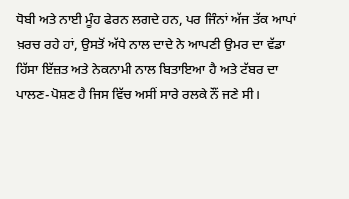ਧੋਬੀ ਅਤੇ ਨਾਈ ਮੂੰਹ ਫੇਰਨ ਲਗਦੇ ਹਨ, ਪਰ ਜਿੰਨਾਂ ਅੱਜ ਤੱਕ ਆਪਾਂ ਖ਼ਰਚ ਰਹੇ ਹਾਂ, ਉਸਤੋਂ ਅੱਧੇ ਨਾਲ ਦਾਦੇ ਨੇ ਆਪਣੀ ਉਮਰ ਦਾ ਵੱਡਾ ਹਿੱਸਾ ਇੱਜ਼ਤ ਅਤੇ ਨੇਕਨਾਮੀ ਨਾਲ ਬਿਤਾਇਆ ਹੈ ਅਤੇ ਟੱਬਰ ਦਾ ਪਾਲਣ-ਪੋਸ਼ਣ ਹੈ ਜਿਸ ਵਿੱਚ ਅਸੀਂ ਸਾਰੇ ਰਲਕੇ ਨੌਂ ਜਣੇ ਸੀ।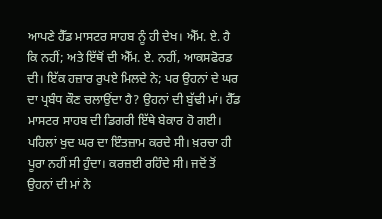ਆਪਣੇ ਹੈੱਡ ਮਾਸਟਰ ਸਾਹਬ ਨੂੰ ਹੀ ਦੇਖ। ਐੱਮ. ਏ. ਹੈ
ਕਿ ਨਹੀਂ; ਅਤੇ ਇੱਥੋਂ ਦੀ ਐੱਮ. ਏ. ਨਹੀਂ, ਆਕਸਫੋਰਡ ਦੀ। ਇੱਕ ਹਜ਼ਾਰ ਰੁਪਏ ਮਿਲਦੇ ਨੇ; ਪਰ ਉਹਨਾਂ ਦੇ ਘਰ ਦਾ ਪ੍ਰਬੰਧ ਕੌਣ ਚਲਾਉਂਦਾ ਹੈ? ਉਹਨਾਂ ਦੀ ਬੁੱਢੀ ਮਾਂ। ਹੈੱਡ ਮਾਸਟਰ ਸਾਹਬ ਦੀ ਡਿਗਰੀ ਇੱਥੇ ਬੇਕਾਰ ਹੋ ਗਈ। ਪਹਿਲਾਂ ਖੁਦ ਘਰ ਦਾ ਇੰਤਜ਼ਾਮ ਕਰਦੇ ਸੀ। ਖ਼ਰਚਾ ਹੀ ਪੂਰਾ ਨਹੀਂ ਸੀ ਹੁੰਦਾ। ਕਰਜ਼ਈ ਰਹਿੰਦੇ ਸੀ। ਜਦੋਂ ਤੋਂ ਉਹਨਾਂ ਦੀ ਮਾਂ ਨੇ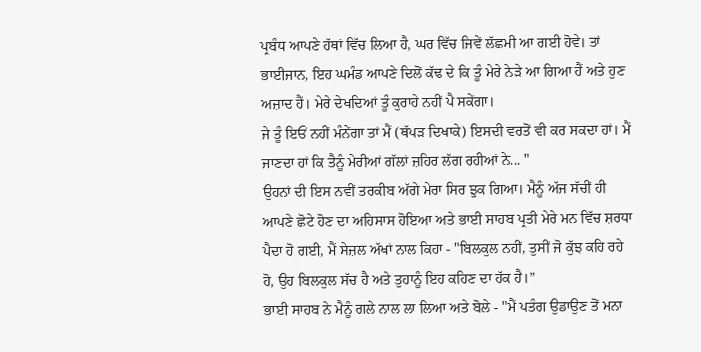ਪ੍ਰਬੰਧ ਆਪਣੇ ਹੱਥਾਂ ਵਿੱਚ ਲਿਆ ਹੈ, ਘਰ ਵਿੱਚ ਜਿਵੇਂ ਲੱਛਮੀ ਆ ਗਈ ਹੋਵੇ। ਤਾਂ ਭਾਈਜਾਨ, ਇਹ ਘਮੰਡ ਆਪਣੇ ਦਿਲੋਂ ਕੱਢ ਦੇ ਕਿ ਤੂੰ ਮੇਰੇ ਨੇੜੇ ਆ ਗਿਆ ਹੈਂ ਅਤੇ ਹੁਣ ਅਜ਼ਾਦ ਹੈਂ। ਮੇਰੇ ਦੇਖਦਿਆਂ ਤੂੰ ਕੁਰਾਹੇ ਨਹੀਂ ਪੈ ਸਕੇਂਗਾ।
ਜੇ ਤੂੰ ਇਓਂ ਨਹੀਂ ਮੰਨੇਂਗਾ ਤਾਂ ਮੈਂ (ਥੱਪੜ ਦਿਖਾਕੇ) ਇਸਦੀ ਵਰਤੋਂ ਵੀ ਕਰ ਸਕਦਾ ਹਾਂ। ਮੈਂ ਜਾਣਦਾ ਹਾਂ ਕਿ ਤੈਨੂੰ ਮੇਰੀਆਂ ਗੱਲਾਂ ਜ਼ਹਿਰ ਲੱਗ ਰਹੀਆਂ ਨੇ... "
ਉਹਨਾਂ ਦੀ ਇਸ ਨਵੀਂ ਤਰਕੀਬ ਅੱਗੇ ਮੇਰਾ ਸਿਰ ਝੁਕ ਗਿਆ। ਮੈਨੂੰ ਅੱਜ ਸੱਚੀਂ ਹੀ ਆਪਣੇ ਛੋਟੇ ਹੋਣ ਦਾ ਅਹਿਸਾਸ ਹੋਇਆ ਅਤੇ ਭਾਈ ਸਾਹਬ ਪ੍ਰਤੀ ਮੇਰੇ ਮਨ ਵਿੱਚ ਸ਼ਰਧਾ ਪੈਦਾ ਹੋ ਗਈ, ਮੈਂ ਸੇਜ਼ਲ ਅੱਖਾਂ ਨਾਲ ਕਿਹਾ - "ਬਿਲਕੁਲ ਨਹੀਂ, ਤੁਸੀਂ ਜੋ ਕੁੱਝ ਕਹਿ ਰਹੇ ਹੋ, ਉਹ ਬਿਲਕੁਲ ਸੱਚ ਹੈ ਅਤੇ ਤੁਹਾਨੂੰ ਇਹ ਕਹਿਣ ਦਾ ਹੱਕ ਹੈ।”
ਭਾਈ ਸਾਹਬ ਨੇ ਮੈਨੂੰ ਗਲੇ ਨਾਲ ਲਾ ਲਿਆ ਅਤੇ ਬੋਲੇ - "ਮੈਂ ਪਤੰਗ ਉਡਾਉਣ ਤੋਂ ਮਨਾ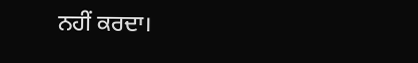ਨਹੀਂ ਕਰਦਾ।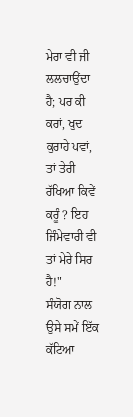ਮੇਰਾ ਵੀ ਜੀ ਲਲਚਾਉਂਦਾ ਹੈ; ਪਰ ਕੀ ਕਰਾਂ, ਖੁਦ ਕੁਰਾਹੇ ਪਵਾਂ, ਤਾਂ ਤੇਰੀ ਰੱਖਿਆ ਕਿਵੇਂ ਕਰੂੰ ? ਇਹ ਜਿੰਮੇਵਾਰੀ ਵੀ ਤਾਂ ਮੇਰੇ ਸਿਰ ਹੈ!"
ਸੰਯੋਗ ਨਾਲ ਉਸੇ ਸਮੇਂ ਇੱਕ ਕੱਟਿਆ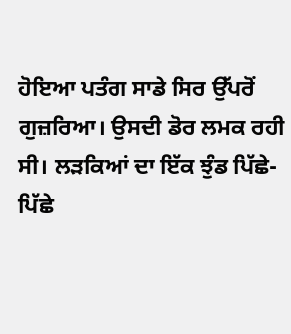ਹੋਇਆ ਪਤੰਗ ਸਾਡੇ ਸਿਰ ਉੱਪਰੋਂ ਗੁਜ਼ਰਿਆ। ਉਸਦੀ ਡੋਰ ਲਮਕ ਰਹੀ ਸੀ। ਲੜਕਿਆਂ ਦਾ ਇੱਕ ਝੁੰਡ ਪਿੱਛੇ-ਪਿੱਛੇ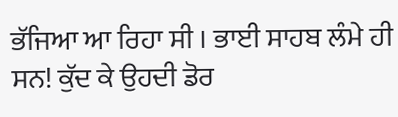ਭੱਜਿਆ ਆ ਰਿਹਾ ਸੀ । ਭਾਈ ਸਾਹਬ ਲੰਮੇ ਹੀ ਸਨ! ਕੁੱਦ ਕੇ ਉਹਦੀ ਡੋਰ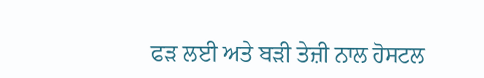ਫੜ ਲਈ ਅਤੇ ਬੜੀ ਤੇਜ਼ੀ ਨਾਲ ਹੋਸਟਲ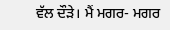ਵੱਲ ਦੌੜੇ। ਮੈਂ ਮਗਰ- ਮਗਰ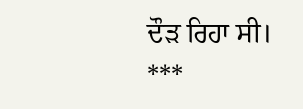ਦੌੜ ਰਿਹਾ ਸੀ।
***